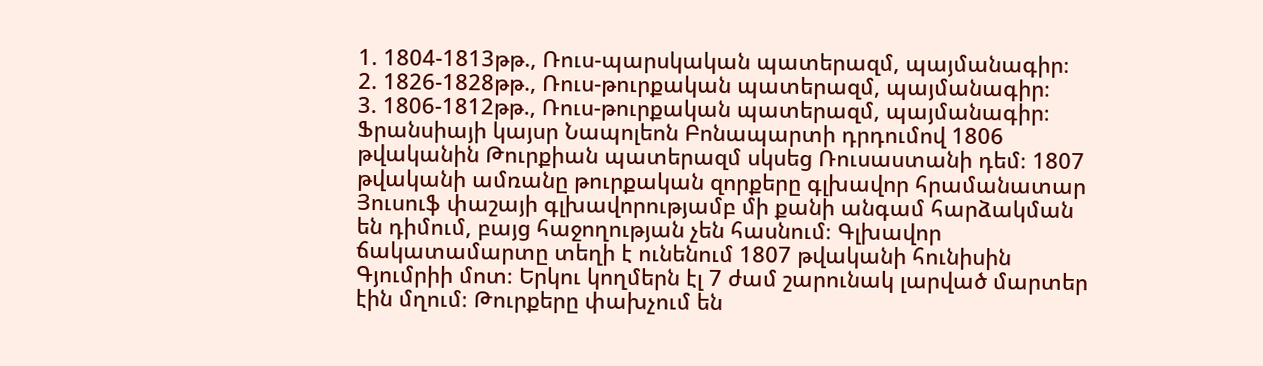1. 1804-1813թթ., Ռուս-պարսկական պատերազմ, պայմանագիր։
2. 1826-1828թթ., Ռուս-թուրքական պատերազմ, պայմանագիր։
3. 1806-1812թթ., Ռուս-թուրքական պատերազմ, պայմանագիր։
Ֆրանսիայի կայսր Նապոլեոն Բոնապարտի դրդումով 1806 թվականին Թուրքիան պատերազմ սկսեց Ռուսաստանի դեմ։ 1807 թվականի ամռանը թուրքական զորքերը գլխավոր հրամանատար Յուսուֆ փաշայի գլխավորությամբ մի քանի անգամ հարձակման են դիմում, բայց հաջողության չեն հասնում։ Գլխավոր ճակատամարտը տեղի է ունենում 1807 թվականի հունիսին Գյումրիի մոտ։ Երկու կողմերն էլ 7 ժամ շարունակ լարված մարտեր էին մղում։ Թուրքերը փախչում են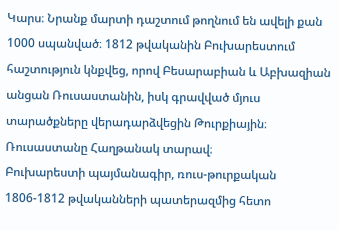Կարս։ Նրանք մարտի դաշտում թողնում են ավելի քան 1000 սպանված։ 1812 թվականին Բուխարեստում հաշտություն կնքվեց, որով Բեսարաբիան և Աբխազիան անցան Ռուսաստանին, իսկ գրավված մյուս տարածքները վերադարձվեցին Թուրքիային։ Ռուսաստանը Հաղթանակ տարավ։
Բուխարեստի պայմանագիր, ռուս-թուրքական 1806-1812 թվականների պատերազմից հետո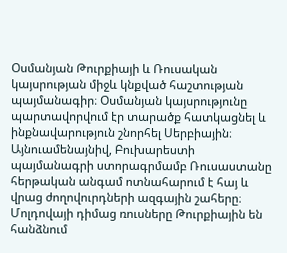Օսմանյան Թուրքիայի և Ռուսական կայսրության միջև կնքված հաշտության պայմանագիր։ Օսմանյան կայսրությունը պարտավորվում էր տարածք հատկացնել և ինքնավարություն շնորհել Սերբիային։ Այնուամենայնիվ, Բուխարեստի պայմանագրի ստորագրմամբ Ռուսաստանը հերթական անգամ ոտնահարում է հայ և վրաց ժողովուրդների ազգային շահերը։ Մոլդովայի դիմաց ռուսները Թուրքիային են հանձնում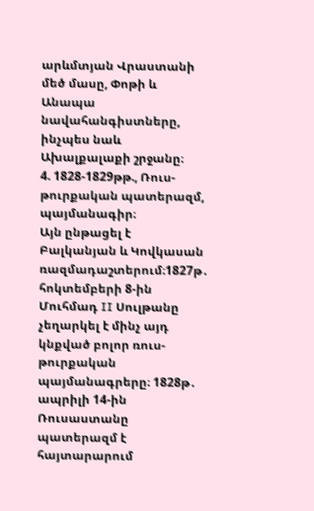արևմտյան Վրաստանի մեծ մասը, Փոթի և Անապա նավահանգիստները, ինչպես նաև Ախալքալաքի շրջանը։
4. 1828-1829թթ., Ռուս-թուրքական պատերազմ, պայմանագիր։
Այն ընթացել է Բալկանյան և Կովկասան ռազմադաշտերում։1827թ․ հոկտեմբերի 8-ին Մուհմադ II Սուլթանը չեղարկել է մինչ այդ կնքված բոլոր ռուս-թուրքական պայմանագրերը։ 1828թ․ ապրիլի 14-ին Ռուսաստանը պատերազմ է հայտարարում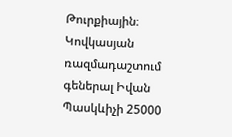Թուրքիային։ Կովկասյան ռազմադաշտում գեներալ Իվան Պասկևիչի 25000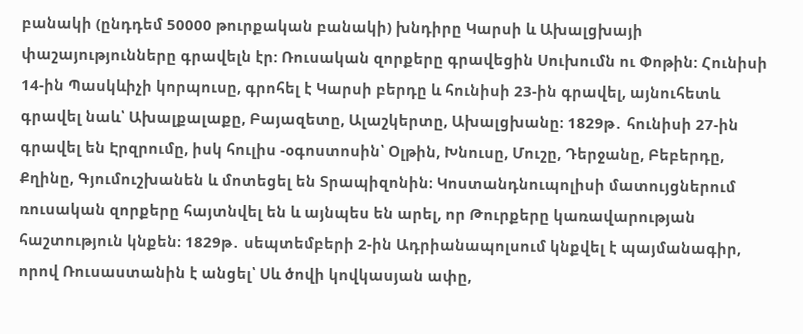բանակի (ընդդեմ 50000 թուրքական բանակի) խնդիրը Կարսի և Ախալցխայի փաշայությունները գրավելն էր: Ռուսական զորքերը գրավեցին Սուխումն ու Փոթին: Հունիսի 14-ին Պասկևիչի կորպուսը, գրոհել է Կարսի բերդը և հունիսի 23-ին գրավել, այնուհետև գրավել նաև՝ Ախալքալաքը, Բայազետը, Ալաշկերտը, Ախալցխանը։ 1829թ․ հունիսի 27-ին գրավել են Էրզրումը, իսկ հուլիս -օգոստոսին՝ Օլթին, Խնուսը, Մուշը, Դերջանը, Բեբերդը, Քղինը, Գյումուշխանեն և մոտեցել են Տրապիզոնին։ Կոստանդնուպոլիսի մատույցներում ռուսական զորքերը հայտնվել են և այնպես են արել, որ Թուրքերը կառավարության հաշտություն կնքեն։ 1829թ․ սեպտեմբերի 2-ին Ադրիանապոլսում կնքվել է պայմանագիր, որով Ռուսաստանին է անցել՝ Սև ծովի կովկասյան ափը,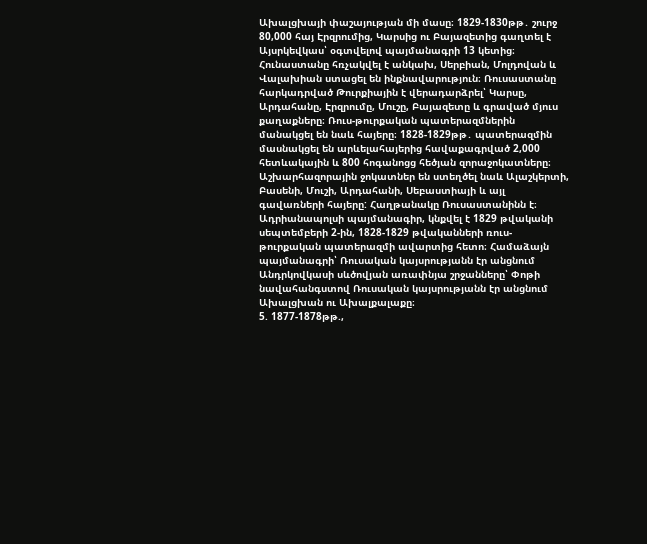Ախալցխայի փաշայության մի մասը։ 1829-1830թթ․ շուրջ 80,000 հայ Էրզրումից, Կարսից ու Բայազետից գաղտել է Այսրկեվկաս՝ օգտվելով պայմանագրի 13 կետից։ Հունաստանը հռչակվել է անկախ, Սերբիան, Մոլդովան և Վալախիան ստացել են ինքնավարություն։ Ռուսաստանը հարկադրված Թուրքիային է վերադարձրել՝ Կարսը, Արդահանը, Էրզրումը, Մուշը, Բայազետը և գրաված մյուս քաղաքները։ Ռուս-թուրքական պատերազմներին մանակցել են նաև հայերը։ 1828-1829թթ․ պատերազմին մասնակցել են արևելահայերից հավաքագրված 2,000 հետևակային և 800 հոգանոցց հեծյան զորաջոկատները։ Աշխարհազորային ջոկատներ են ստեղծել նաև Ալաշկերտի, Բասենի, Մուշի, Արդահանի, Սեբաստիայի և այլ գավառների հայերը: Հաղթանակը Ռուսաստանինն է։
Ադրիանապոլսի պայմանագիր, կնքվել է 1829 թվականի սեպտեմբերի 2-ին, 1828-1829 թվականների ռուս-թուրքական պատերազմի ավարտից հետո։ Համաձայն պայմանագրի՝ Ռուսական կայսրությանն էր անցնում Անդրկովկասի սևծովյան առափնյա շրջանները՝ Փոթի նավահանգստով Ռուսական կայսրությանն էր անցնում Ախալցխան ու Ախալքալաքը։
5. 1877-1878թթ.,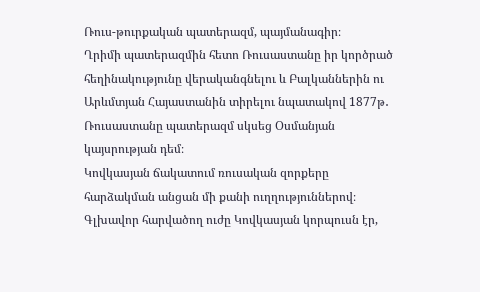Ռուս-թուրքական պատերազմ, պայմանագիր։
Ղրիմի պատերազմին հետո Ռուսաստանը իր կործրած հեղինակությունը վերականգնելու և Բալկաններին ու Արևմտյան Հայաստանին տիրելու նպատակով 1877թ․ Ռուսաստանը պատերազմ սկսեց Օսմանյան կայսրության դեմ։
Կովկասյան ճակատում ռուսական զորքերը հարձակման անցան մի քանի ուղղություններով։ Գլխավոր հարվածող ուժը Կովկասյան կորպուսն էր,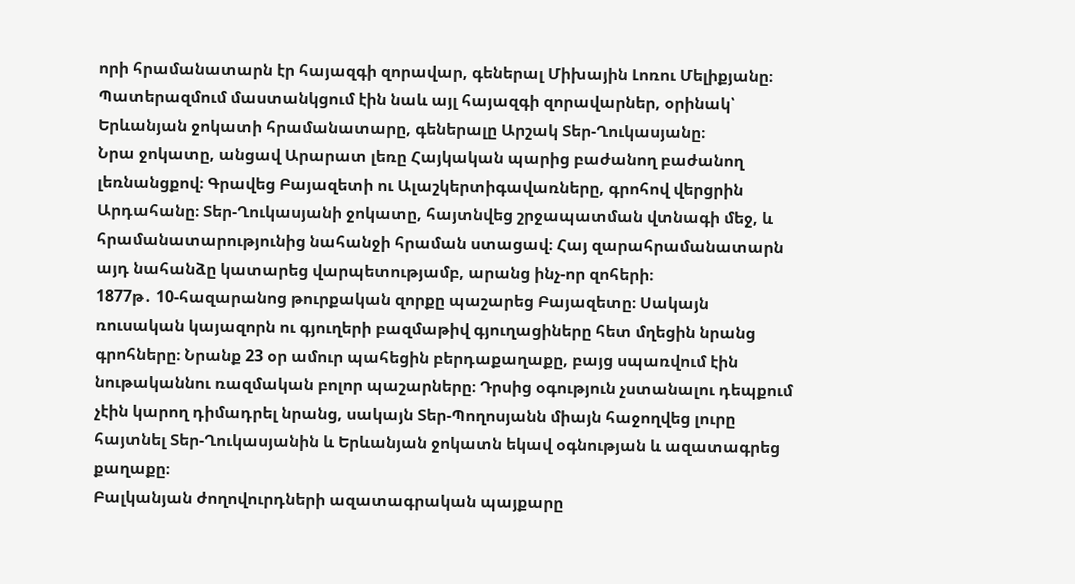որի հրամանատարն էր հայազգի զորավար, գեներալ Միխային Լոռու Մելիքյանը։ Պատերազմում մաստանկցում էին նաև այլ հայազգի զորավարներ, օրինակ՝ Երևանյան ջոկատի հրամանատարը, գեներալը Արշակ Տեր-Ղուկասյանը։
Նրա ջոկատը, անցավ Արարատ լեռը Հայկական պարից բաժանող բաժանող լեռնանցքով։ Գրավեց Բայազետի ու Ալաշկերտիգավառները, գրոհով վերցրին Արդահանը։ Տեր-Ղուկասյանի ջոկատը, հայտնվեց շրջապատման վտնագի մեջ, և հրամանատարությունից նահանջի հրաման ստացավ։ Հայ զարահրամանատարն այդ նահանձը կատարեց վարպետությամբ, արանց ինչ-որ զոհերի։
1877թ․ 10-հազարանոց թուրքական զորքը պաշարեց Բայազետը։ Սակայն ռուսական կայազորն ու գյուղերի բազմաթիվ գյուղացիները հետ մղեցին նրանց գրոհները։ Նրանք 23 օր ամուր պահեցին բերդաքաղաքը, բայց սպառվում էին նութականնու ռազմական բոլոր պաշարները։ Դրսից օգություն չստանալու դեպքում չէին կարող դիմադրել նրանց, սակայն Տեր-Պողոսյանն միայն հաջողվեց լուրը հայտնել Տեր-Ղուկասյանին և Երևանյան ջոկատն եկավ օգնության և ազատագրեց քաղաքը։
Բալկանյան ժողովուրդների ազատագրական պայքարը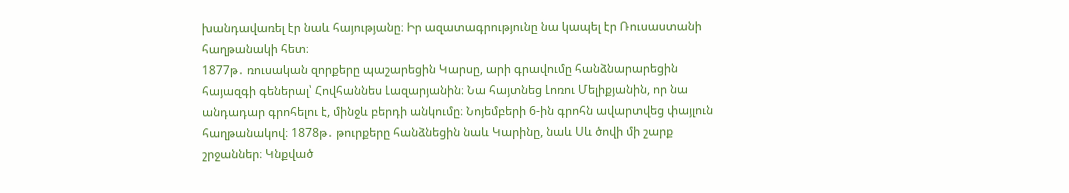խանդավառել էր նաև հայությանը։ Իր ազատագրությունը նա կապել էր Ռուսաստանի հաղթանակի հետ։
1877թ․ ռուսական զորքերը պաշարեցին Կարսը, արի գրավումը հանձնարարեցին հայազգի գեներալ՝ Հովհաննես Լազարյանին։ Նա հայտնեց Լոռու Մելիքյանին, որ նա անդադար գրոհելու է, մինջև բերդի անկումը։ Նոյեմբերի 6-ին գրոհն ավարտվեց փայլուն հաղթանակով։ 1878թ․ թուրքերը հանձնեցին նաև Կարինը, նաև Սև ծովի մի շարք շրջաններ։ Կնքված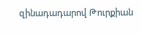զինադադարով Թուրքիան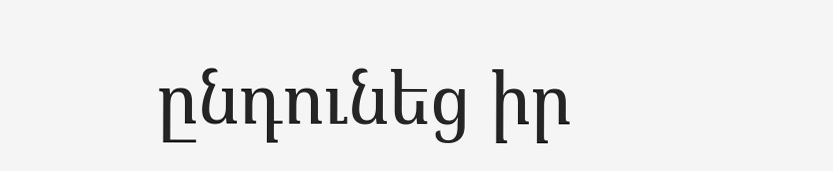ընդունեց իր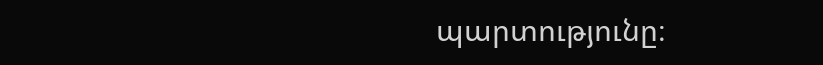պարտությունը։